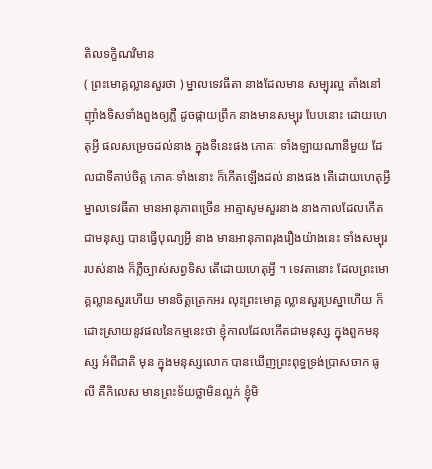តិលទក្ខិណវិមាន
( ព្រះមោគ្គល្លានសួរថា ) ម្នាលទេវធីតា នាងដែលមាន សម្បុរល្អ តាំងនៅ ញ៉ាំងទិសទាំងពួងឲ្យភ្លឺ ដូចផ្កាយព្រឹក នាងមានសម្បុរ បែបនោះ ដោយហេតុអ្វី ផលសម្រេចដល់នាង ក្នុងទីនេះផង ភោគៈ ទាំងឡាយណានីមួយ ដែលជាទីគាប់ចិត្ត ភោគៈទាំងនោះ ក៏កើតឡើងដល់ នាងផង តើដោយហេតុអ្វី ម្នាលទេវធីតា មានអានុភាពច្រើន អាត្មាសូមសួរនាង នាងកាលដែលកើតជាមនុស្ស បានធ្វើបុណ្យអ្វី នាង មានអានុភាពរុងរឿងយ៉ាងនេះ ទាំងសម្បុររបស់នាង ក៏ភ្លឺច្បាស់សព្វទិស តើដោយហេតុអ្វី ។ ទេវតានោះ ដែលព្រះមោគ្គល្លានសួរហើយ មានចិត្តត្រេកអរ លុះព្រះមោគ្គ ល្លានសួរប្រស្នាហើយ ក៏ដោះស្រាយនូវផលនៃកម្មនេះថា ខ្ញុំកាលដែលកើតជាមនុស្ស ក្នុងពួកមនុស្ស អំពីជាតិ មុន ក្នុងមនុស្សលោក បានឃើញព្រះពុទ្ធទ្រង់ប្រាសចាក ធូលី គឺកិលេស មានព្រះទ័យថ្លាមិនល្អក់ ខ្ញុំមិ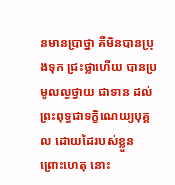នមានប្រាថ្នា គឺមិនបានប្រុងទុក ជ្រះថ្លាហើយ បានប្រមូលល្ងថ្វាយ ជាទាន ដល់ព្រះពុទ្ធជាទក្ខិណេយ្យបុគ្គល ដោយដៃរបស់ខ្លួន ព្រោះហេតុ នោះ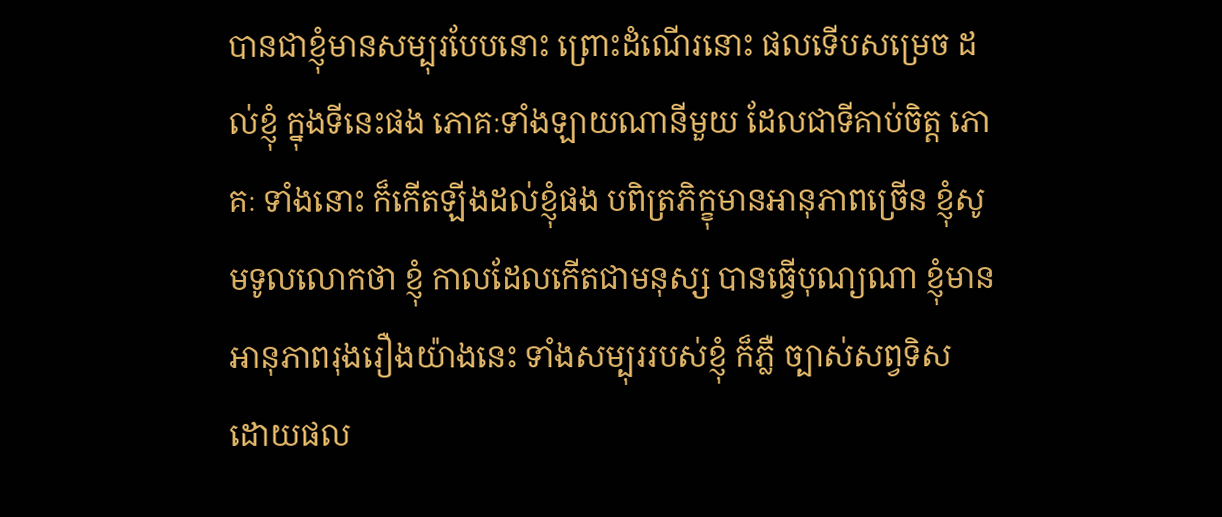បានជាខ្ញុំមានសម្បុរបែបនោះ ព្រោះដំណើរនោះ ផលទើបសម្រេច ដល់ខ្ញុំ ក្នុងទីនេះផង ភោគៈទាំងឡាយណានីមួយ ដែលជាទីគាប់ចិត្ត ភោគៈ ទាំងនោះ ក៏កើតឡីងដល់ខ្ញុំផង បពិត្រភិក្ខុមានអានុភាពច្រើន ខ្ញុំសូមទូលលោកថា ខ្ញុំ កាលដែលកើតជាមនុស្ស បានធ្វើបុណ្យណា ខ្ញុំមាន អានុភាពរុងរឿងយ៉ាងនេះ ទាំងសម្បុររបស់ខ្ញុំ ក៏ភ្លឺ ច្បាស់សព្វទិស ដោយផល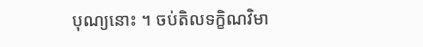បុណ្យនោះ ។ ចប់តិលទក្ខិណវិមា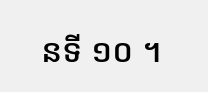នទី ១០ ។